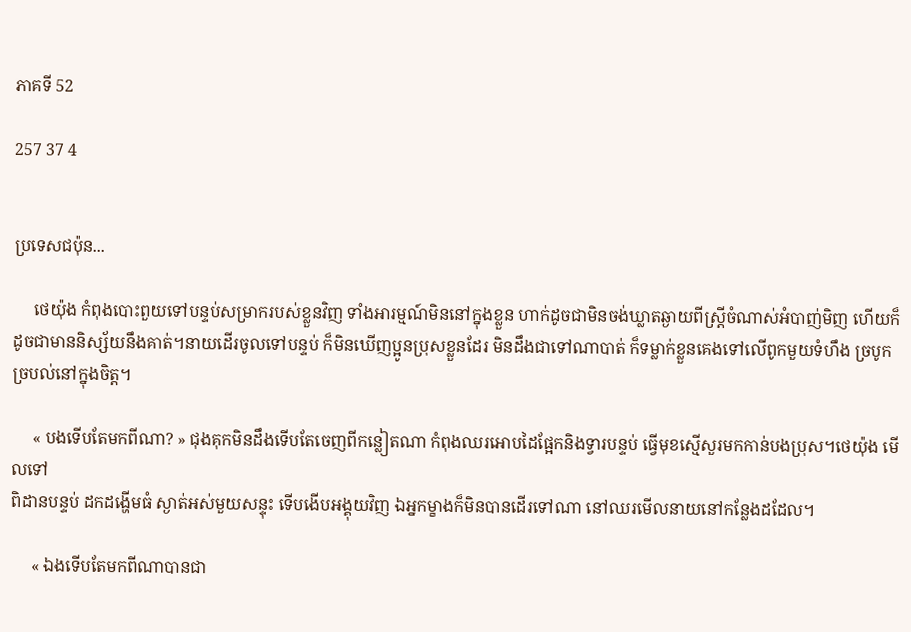ភាគទី 52

257 37 4


ប្រទេសជប៉ុន...

     ថេយ៉ុង កំពុងបោះពួយទៅបន្ទប់សម្រាករបស់ខ្លួនវិញ ទាំងអារម្មណ៍មិននៅក្នុងខ្លួន ហាក់ដូចជាមិនចង់ឃ្លាតឆ្ងាយពីស្រ្ដីចំណាស់អំបាញ់មិញ ហើយក៏ដូចជាមាននិស្ស័យនឹងគាត់។នាយដើរចូលទៅបន្ទប់ ក៏មិនឃើញប្អូនប្រុសខ្លួនដែរ មិនដឹងជាទៅណាបាត់ ក៏ទម្លាក់ខ្លួនគេងទៅលើពូកមួយទំហឹង ច្របូកច្របល់នៅក្នុងចិត្ត។

     « បងទើបតែមកពីណា? » ជុងគុកមិនដឹងទើបតែចេញពីកន្លៀតណា កំពុងឈរអោបដៃផ្អែកនិងទ្វារបន្ទប់ ធ្វើមុខស្មើសួរមកកាន់បងប្រុស។ថេយ៉ុង មើលទៅ
ពិដានបន្ទប់ ដកដង្ហើមធំ ស្ងាត់អស់មួយសន្ទុះ ទើបងើបអង្គុយវិញ ឯអ្នកម្ខាងក៏មិនបានដើរទៅណា នៅឈរមើលនាយនៅកន្លែងដដែល។

     « ឯងទើបតែមកពីណាបានជា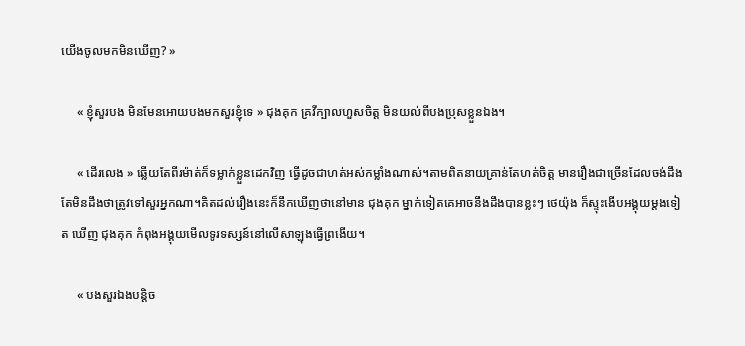យើងចូលមកមិនឃើញ? »

     « ខ្ញុំសួរបង មិនមែនអោយបងមកសួរខ្ញុំទេ » ជុងគុក គ្រវីក្បាលហួសចិត្ត មិនយល់ពីបងប្រុសខ្លួនឯង។

     « ដើរលេង » ឆ្លើយតែពីរម៉ាត់ក៏ទម្លាក់ខ្លួនដេកវិញ ធ្វើដូចជាហត់អស់កម្លាំងណាស់។តាមពិតនាយគ្រាន់តែហត់ចិត្ត មានរឿងជាច្រើនដែលចង់ដឹង តែមិនដឹងថាត្រូវទៅសួរអ្នកណា។គិតដល់រឿងនេះក៏នឹកឃើញថានៅមាន ជុងគុក ម្នាក់ទៀតគេអាចនឹងដឹងបានខ្លះៗ ថេយ៉ុង ក៏ស្ទុះងើបអង្គុយម្ដងទៀត ឃើញ ជុងគុក កំពុងអង្គុយមើលទូរទស្សន៍នៅលើសាឡុងធ្វើព្រងើយ។

     « បងសួរឯងបន្តិច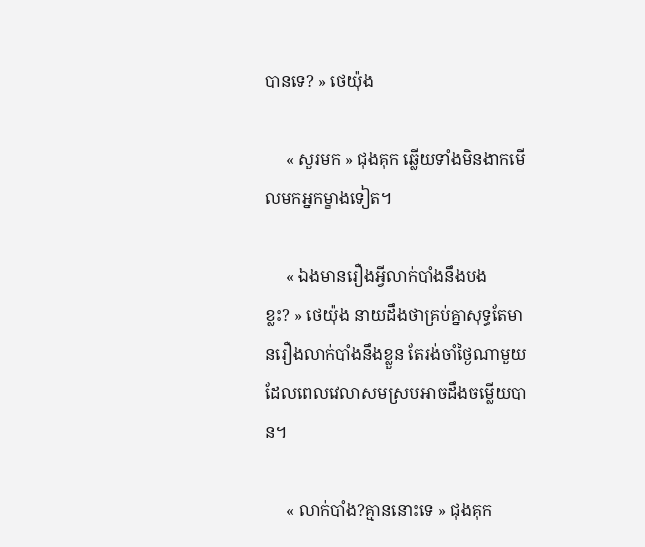បានទេ? » ថេយ៉ុង

     « សួរមក » ជុងគុក ឆ្លើយទាំងមិនងាកមើលមកអ្នកម្ខាងទៀត។

     « ឯងមានរឿងអ្វីលាក់បាំងនឹងបង
ខ្លះ? » ថេយ៉ុង នាយដឹងថាគ្រប់គ្នាសុទ្ធតែមានរឿងលាក់បាំងនឹងខ្លួន តែរង់ចាំថ្ងៃណាមួយដែលពេលវេលាសមស្របអាចដឹងចម្លើយបាន។

     « លាក់បាំង?គ្មាននោះទេ » ជុងគុក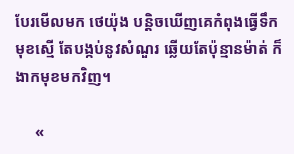បែរមើលមក ថេយ៉ុង បន្តិចឃើញគេកំពុងធ្វើទឹកមុខស្មើ តែបង្កប់នូវសំណួរ ឆ្លើយតែប៉ុន្មានម៉ាត់ ក៏ងាកមុខមកវិញ។

     «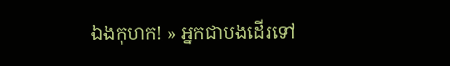ឯងកុហក! » អ្នកជាបងដើរទៅ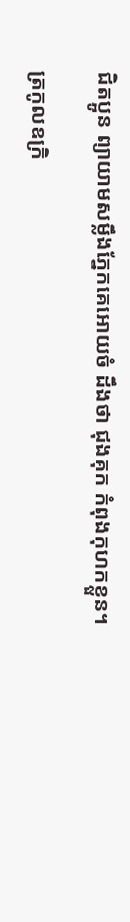ជិតប្អូន ព្យាយាមសម្លឹងភ្នែកគេអោយចំ ដឹងថា ជុងគុក កំពុងកុហកខ្លួន។

ត្រកូលឧក្រិ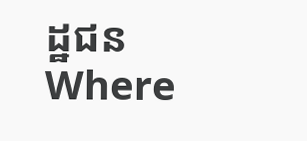ដ្ឋជនWhere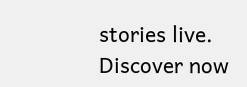stories live. Discover now